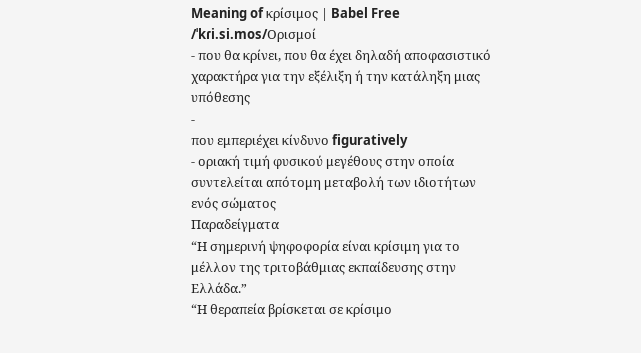Meaning of κρίσιμος | Babel Free
/ˈkɾi.si.mos/Ορισμοί
- που θα κρίνει, που θα έχει δηλαδή αποφασιστικό χαρακτήρα για την εξέλιξη ή την κατάληξη μιας υπόθεσης
-
που εμπεριέχει κίνδυνο figuratively
- οριακή τιμή φυσικού μεγέθους στην οποία συντελείται απότομη μεταβολή των ιδιοτήτων ενός σώματος
Παραδείγματα
“Η σημερινή ψηφοφορία είναι κρίσιμη για το μέλλον της τριτοβάθμιας εκπαίδευσης στην Ελλάδα.”
“Η θεραπεία βρίσκεται σε κρίσιμο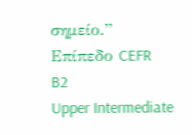σημείο.”
Επίπεδο CEFR
B2
Upper Intermediate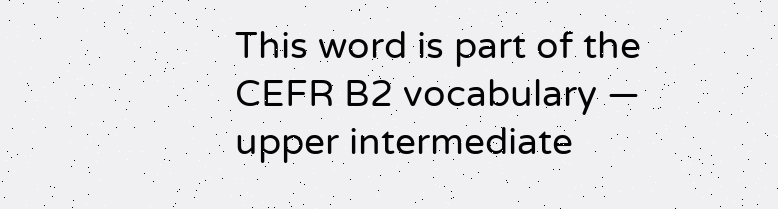This word is part of the CEFR B2 vocabulary — upper intermediate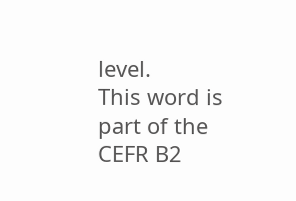level.
This word is part of the CEFR B2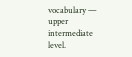vocabulary — upper intermediate level.